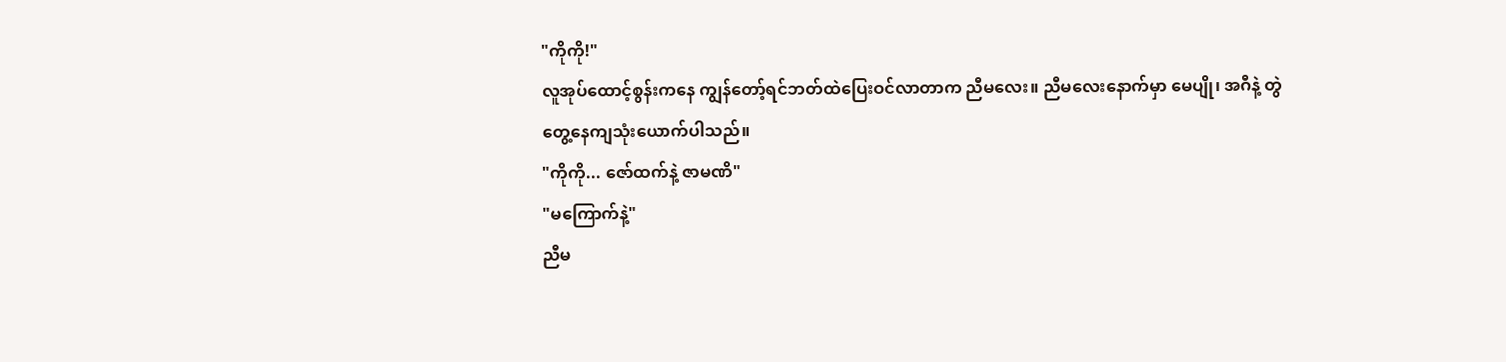"ကိုကို!"
လူအုပ်ထောင့်စွန်းကနေ ကျွန်တော့်ရင်ဘတ်ထဲပြေးဝင်လာတာက ညီမလေး။ ညီမလေးနောက်မှာ မေပျို၊ အဂီနဲ့ တွဲတွေ့နေကျသုံးယောက်ပါသည်။
"ကိုကို... ဇော်ထက်နဲ့ ဇာမဏိ"
"မကြောက်နဲ့"
ညီမ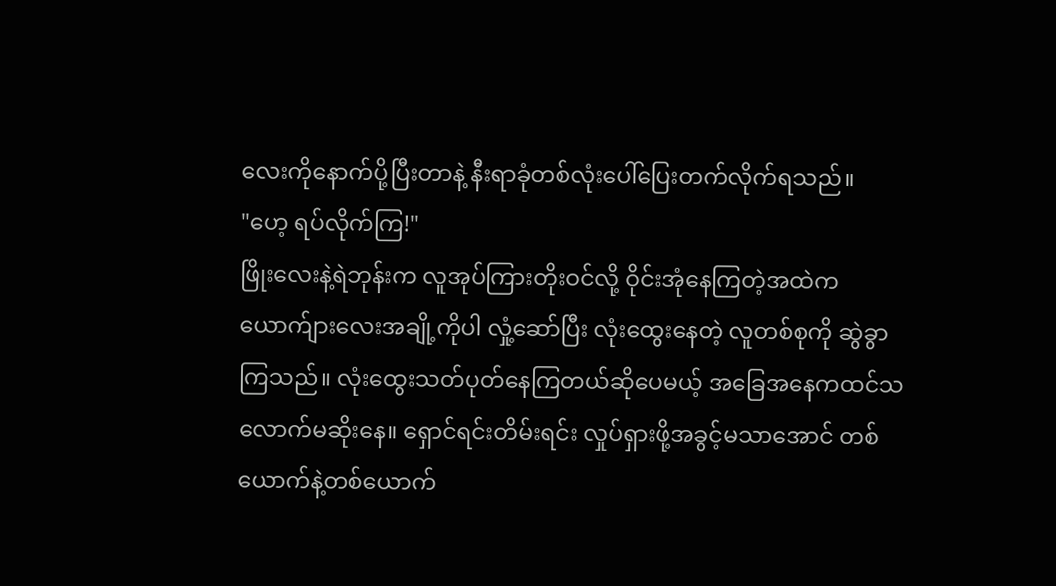လေးကိုနောက်ပို့ပြီးတာနဲ့ နီးရာခုံတစ်လုံးပေါ်ပြေးတက်လိုက်ရသည်။
"ဟေ့ ရပ်လိုက်ကြ!"
ဖြိုးလေးနဲ့ရဲဘုန်းက လူအုပ်ကြားတိုးဝင်လို့ ဝိုင်းအုံနေကြတဲ့အထဲက ယောက်ျားလေးအချို့ကိုပါ လှုံ့ဆော်ပြီး လုံးထွေးနေတဲ့ လူတစ်စုကို ဆွဲခွာကြသည်။ လုံးထွေးသတ်ပုတ်နေကြတယ်ဆိုပေမယ့် အခြေအနေကထင်သလောက်မဆိုးနေ။ ရှောင်ရင်းတိမ်းရင်း လှုပ်ရှားဖို့အခွင့်မသာအောင် တစ်ယောက်နဲ့တစ်ယောက်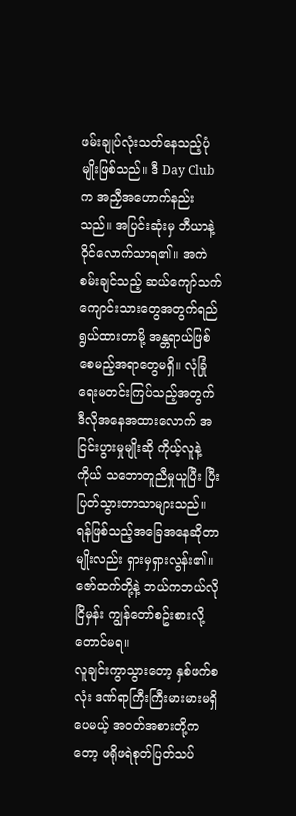ဖမ်းချုပ်လုံးသတ်နေသည့်ပုံမျိုးဖြစ်သည်။ ဒီ Day Club က အညှီအဟောက်နည်းသည်။ အပြင်းဆုံးမှ ဘီယာနဲ့ဝိုင်လောက်သာရ၏။ အကဲစမ်းချင်သည့် ဆယ်ကျော်သက်ကျောင်းသားတွေအတွက်ရည်ရွယ်ထားတာမို့ အန္တရာယ်ဖြစ်စေမည့်အရာတွေမရှိ။ လုံခြုံရေးမတင်းကြပ်သည့်အတွက် ဒီလိုအနေအထားလောက် အငြင်းပွားမှုမျိုးဆို ကိုယ့်လူနဲ့ကိုယ် သဘောတူညီမှုယူပြီး ပြီးပြတ်သွားတာသာများသည်။ ရန်ဖြစ်သည့်အခြေအနေဆိုတာမျိုးလည်း ရှားမှရှားလွန်း၏။ ဇော်ထက်တို့နဲ့ ဘယ်ကဘယ်လိုငြိမှန်း ကျွန်တော်စဥ်းစားလို့တောင်မရ။
လူချင်းကွာသွားတော့ နှစ်ဖက်စလုံး ဒဏ်ရာကြီးကြီးမားမားမရှိပေမယ့် အဝတ်အစားတို့ကတော့ ဖရိုဖရဲစုတ်ပြတ်သပ်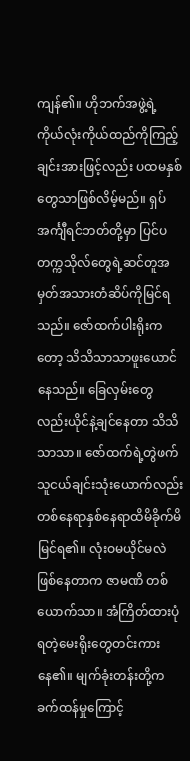ကျန်၏။ ဟိုဘက်အဖွဲ့ရဲ့ ကိုယ်လုံးကိုယ်ထည်ကိုကြည့်ချင်းအားဖြင့်လည်း ပထမနှစ်တွေသာဖြစ်လိမ့်မည်။ ရှပ်အင်္ကျီရင်ဘတ်တို့မှာ ပြင်ပတက္ကသိုလ်တွေရဲ့ဆင်တူအမှတ်အသားတံဆိပ်ကိုမြင်ရသည်။ ဇော်ထက်ပါးရိုးကတော့ သိသိသာသာဖူးယောင်နေသည်။ ခြေလှမ်းတွေလည်းယိုင်နဲ့ချင်နေတာ သိသိသာသာ။ ဇော်ထက်ရဲ့တွဲဖက်သူငယ်ချင်းသုံးယောက်လည်း တစ်နေရာနှစ်နေရာထိမိခိုက်မိမြင်ရ၏။ လုံးဝမယိုင်မလဲဖြစ်နေတာက ဇာမဏိ တစ်ယောက်သာ။ အံကြိတ်ထားပုံရတဲ့မေးရိုးတွေတင်းကားနေ၏။ မျက်ခုံးတန်းတို့က ခက်ထန်မှုကြောင့်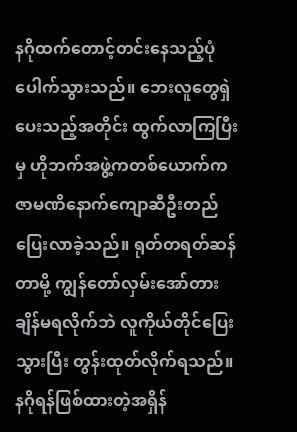နဂိုထက်တောင့်တင်းနေသည့်ပုံပေါက်သွားသည်။ ဘေးလူတွေရှဲပေးသည့်အတိုင်း ထွက်လာကြပြီးမှ ဟိုဘက်အဖွဲ့ကတစ်ယောက်က ဇာမဏိနောက်ကျောဆီဦးတည်ပြေးလာခဲ့သည်။ ရုတ်တရတ်ဆန်တာမို့ ကျွန်တော်လှမ်းအော်တားချိန်မရလိုက်ဘဲ လူကိုယ်တိုင်ပြေးသွားပြီး တွန်းထုတ်လိုက်ရသည်။ နဂိုရန်ဖြစ်ထားတဲ့အရှိန်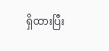ရှိထားပြီး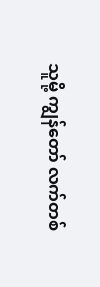သူမို့ ကျွန်တော် လက်တစ်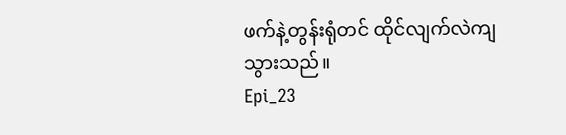ဖက်နဲ့တွန်းရုံတင် ထိုင်လျက်လဲကျသွားသည်။
Epi_23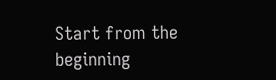Start from the beginning